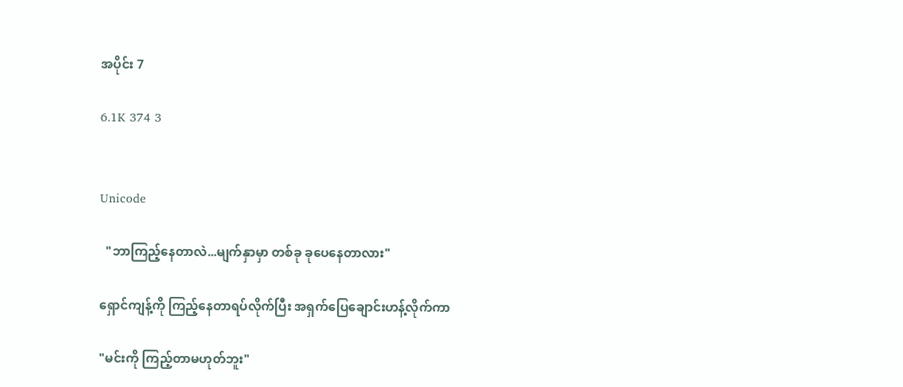အပိုင်း 7

6.1K 374 3


Unicode

  "ဘာကြည့်နေတာလဲ...မျက်နှာမှာ တစ်ခု ခုပေနေတာလား"

ရှောင်ကျန့်ကို ကြည့်နေတာရပ်လိုက်ပြီး အရှက်ပြေချောင်းဟန့်လိုက်ကာ

"မင်းကို ကြည့်တာမဟုတ်ဘူး"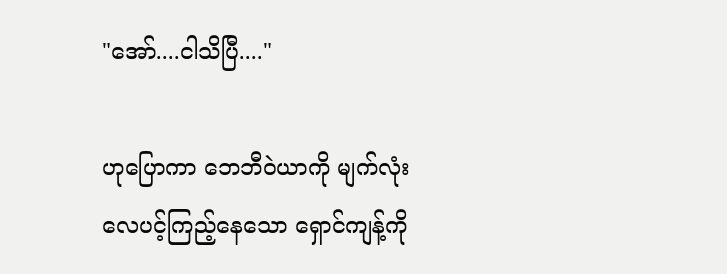"အော်....ငါသိပြီ...."

ဟုပြောကာ ဘေဘီဝဲယာကို မျက်လုံးလေပင့်ကြည့်နေသော ရှောင်ကျန့်ကို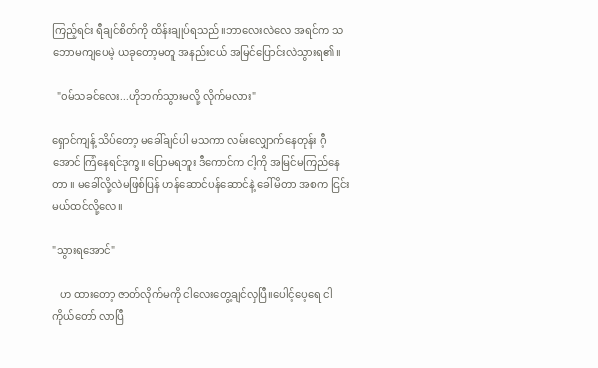ကြည့်ရင်း ရီချင်စိတ်ကို ထိန်းချုပ်ရသည်။ဘာလေးလဲလေ အရင်က သဘောမကျပေမဲ့ ယခုတော့မတူ အနည်းငယ် အမြင်ပြောင်းလဲသွားရ၏။

  "၀မ်သခင်လေး...ဟိုဘက်သွားမလို့ လိုက်မလား"

ရှောင်ကျန့် သိပ်တော့ မခေါ်ချင်ပါ မသကာ လမ်းလျှောက်နေတုန်း ဂီ့အောင် ကြံနေရင်ဒုက္ခ။ ပြောမရဘူး ဒီကောင်က ငါ့ကို အမြင်မကြည်‌နေတာ ။ မခေါ်လို့လဲမဖြစ်ပြန် ဟန်ဆောင်ပန်ဆောင်နဲ့ ခေါ်မိတာ အစက ငြင်းမယ်ထင်လို့‌လေ။

"သွားရအောင်"

   ဟ ထားတော့ ဇာတ်လိုက်မကို ငါလေးတွေ့ချင်လှပြီ။ပေါင့်ပေ့ရေ ငါကိုယ်တော် လာပြီ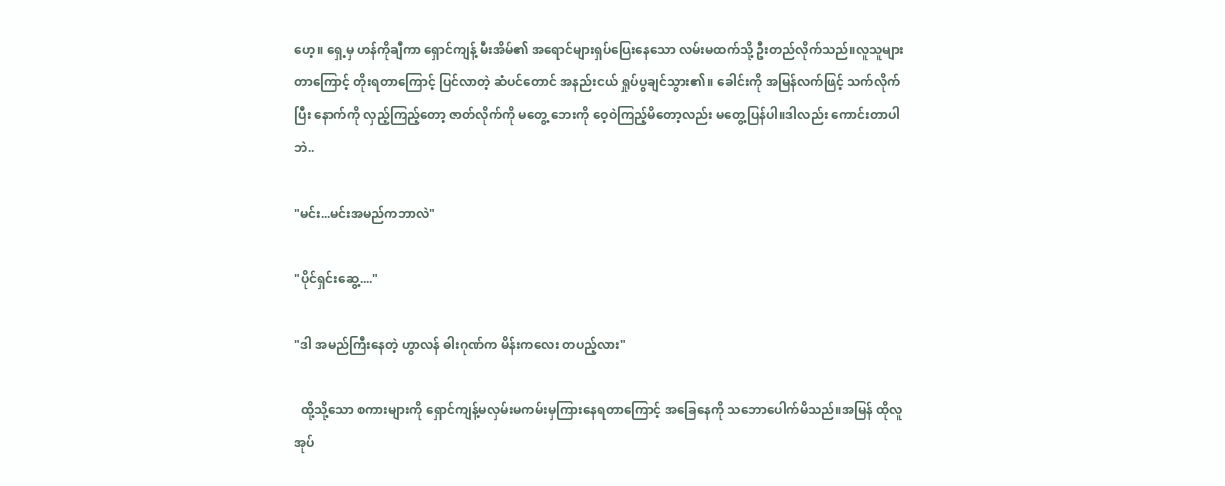ဟေ့။‌ ရှေ့မှ ဟန်ကိုချီကာ ရှောင်ကျန့် မီးအိမ်၏ အရောင်များရှပ်ပြေးနေသော လမ်းမထက်သို့ ဦးတည်လိုက်သည်။လူသူများတာကြောင့် တိုးရတာကြောင့် ပြင်လာတဲ့ ဆံပင်တောင် အနည်းငယ် ရှုပ်ပွချင်သွား၏။ ခေါင်းကို အမြန်လက်ဖြင့် သက်လိုက်ပြီး နောက်ကို လှည့်ကြည့်တော့ ဇာတ်လိုက်ကို မတွေ့ ဘေးကို ဝေ့ဝဲကြည့်မိတော့လည်း မတွေ့ပြန်ပါ။ဒါလည်း ကောင်းတာပါဘဲ..

"မင်း...မင်းအမည်ကဘာလဲ"

"ပိုင်ရှင်းဆွေ့...."

"ဒါ အမည်ကြီးနေတဲ့ ဟွာလန် ဓါးဂုဏ်က မိန်းကလေး တပည့်လား"

  ထို့သို့သော စကားများကို ရှောင်ကျန့်မလှမ်းမကမ်းမှကြားနေရတာကြောင့် အခြေနေကို သဘောပေါက်မိသည်။အမြန် ထိုလူအုပ်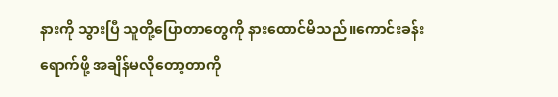နားကို သွားပြီ သူတို့ပြောတာတွေကို နားထောင်မိသည်။ကောင်းခန်းရောက်ဖို့ အချိန်မလိုတော့တာကို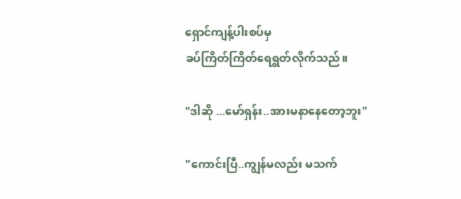ရှောင်ကျန့်ပါးစပ်မှ
ခပ်ကြိတ်ကြိတ်ရေရွတ်လိုက်သည်။

"ဒါဆို ...မော်ရှန်း..အားမနာနေတော့ဘူး"

"ကောင်းပြီ..ကျွန်မလည်း မသက်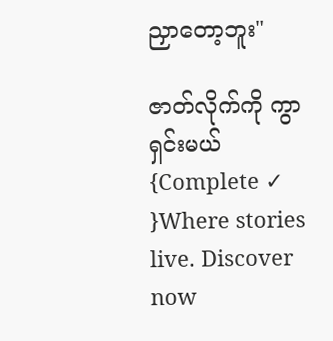ညှာတော့ဘူး"

ဇာတ်လိုက်ကို ကွာရှင်းမယ် {Complete ✓ }Where stories live. Discover now